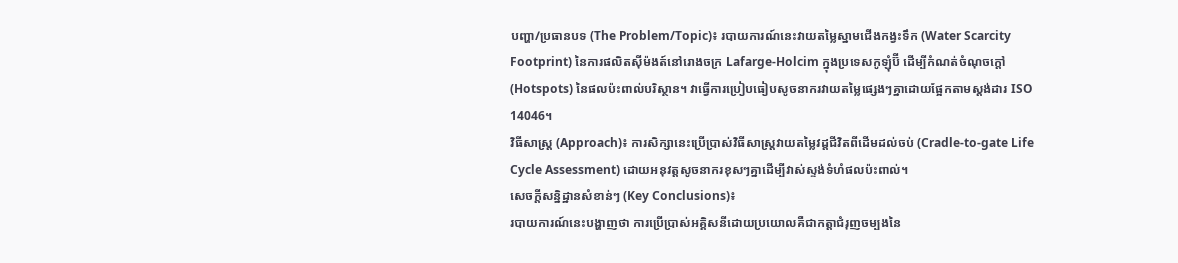បញ្ហា/ប្រធានបទ (The Problem/Topic)៖ របាយការណ៍នេះវាយតម្លៃស្នាមជើងកង្វះទឹក (Water Scarcity Footprint) នៃការផលិតស៊ីម៉ងត៍នៅរោងចក្រ Lafarge-Holcim ក្នុងប្រទេសកូឡុំប៊ី ដើម្បីកំណត់ចំណុចក្តៅ (Hotspots) នៃផលប៉ះពាល់បរិស្ថាន។ វាធ្វើការប្រៀបធៀបសូចនាករវាយតម្លៃផ្សេងៗគ្នាដោយផ្អែកតាមស្តង់ដារ ISO 14046។
វិធីសាស្ត្រ (Approach)៖ ការសិក្សានេះប្រើប្រាស់វិធីសាស្ត្រវាយតម្លៃវដ្តជីវិតពីដើមដល់ចប់ (Cradle-to-gate Life Cycle Assessment) ដោយអនុវត្តសូចនាករខុសៗគ្នាដើម្បីវាស់ស្ទង់ទំហំផលប៉ះពាល់។
សេចក្តីសន្និដ្ឋានសំខាន់ៗ (Key Conclusions)៖
របាយការណ៍នេះបង្ហាញថា ការប្រើប្រាស់អគ្គិសនីដោយប្រយោលគឺជាកត្តាជំរុញចម្បងនៃ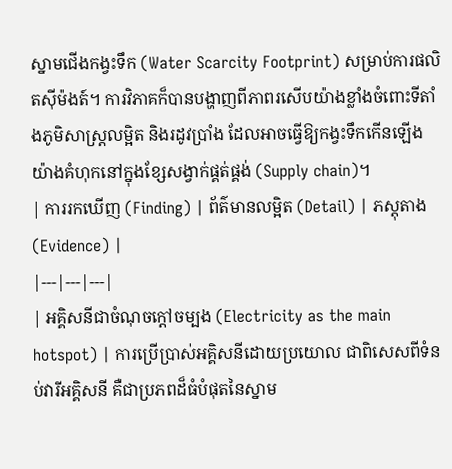ស្នាមជើងកង្វះទឹក (Water Scarcity Footprint) សម្រាប់ការផលិតស៊ីម៉ងត៍។ ការវិភាគក៏បានបង្ហាញពីភាពរសើបយ៉ាងខ្លាំងចំពោះទីតាំងភូមិសាស្ត្រលម្អិត និងរដូវប្រាំង ដែលអាចធ្វើឱ្យកង្វះទឹកកើនឡើងយ៉ាងគំហុកនៅក្នុងខ្សែសង្វាក់ផ្គត់ផ្គង់ (Supply chain)។
| ការរកឃើញ (Finding) | ព័ត៌មានលម្អិត (Detail) | ភស្តុតាង (Evidence) |
|---|---|---|
| អគ្គិសនីជាចំណុចក្តៅចម្បង (Electricity as the main hotspot) | ការប្រើប្រាស់អគ្គិសនីដោយប្រយោល ជាពិសេសពីទំនប់វារីអគ្គិសនី គឺជាប្រភពដ៏ធំបំផុតនៃស្នាម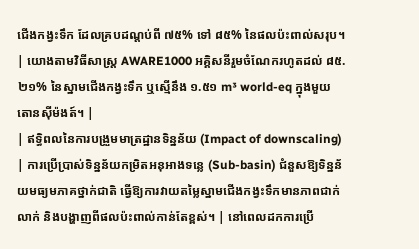ជើងកង្វះទឹក ដែលគ្របដណ្តប់ពី ៧៥% ទៅ ៨៥% នៃផលប៉ះពាល់សរុប។ | យោងតាមវិធីសាស្ត្រ AWARE1000 អគ្គិសនីរួមចំណែករហូតដល់ ៨៥.២១% នៃស្នាមជើងកង្វះទឹក ឬស្មើនឹង ១.៥១ m³ world-eq ក្នុងមួយតោនស៊ីម៉ងត៍។ |
| ឥទ្ធិពលនៃការបង្រួមមាត្រដ្ឋានទិន្នន័យ (Impact of downscaling) | ការប្រើប្រាស់ទិន្នន័យកម្រិតអនុអាងទន្លេ (Sub-basin) ជំនួសឱ្យទិន្នន័យមធ្យមភាគថ្នាក់ជាតិ ធ្វើឱ្យការវាយតម្លៃស្នាមជើងកង្វះទឹកមានភាពជាក់លាក់ និងបង្ហាញពីផលប៉ះពាល់កាន់តែខ្ពស់។ | នៅពេលដកការប្រើ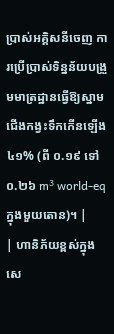ប្រាស់អគ្គិសនីចេញ ការប្រើប្រាស់ទិន្នន័យបង្រួមមាត្រដ្ឋានធ្វើឱ្យស្នាមជើងកង្វះទឹកកើនឡើង ៤១% (ពី ០.១៩ ទៅ ០.២៦ m³ world-eq ក្នុងមួយតោន)។ |
| ហានិភ័យខ្ពស់ក្នុងសេ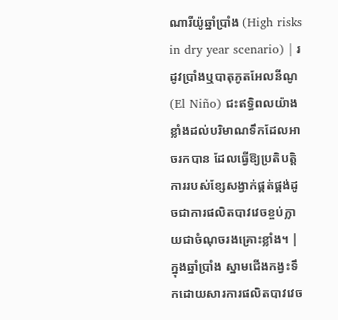ណារីយ៉ូឆ្នាំប្រាំង (High risks in dry year scenario) | រដូវប្រាំងឬបាតុភូតអែលនីណូ (El Niño) ជះឥទ្ធិពលយ៉ាងខ្លាំងដល់បរិមាណទឹកដែលអាចរកបាន ដែលធ្វើឱ្យប្រតិបត្តិការរបស់ខ្សែសង្វាក់ផ្គត់ផ្គង់ដូចជាការផលិតបាវវេចខ្ចប់ក្លាយជាចំណុចរងគ្រោះខ្លាំង។ | ក្នុងឆ្នាំប្រាំង ស្នាមជើងកង្វះទឹកដោយសារការផលិតបាវវេច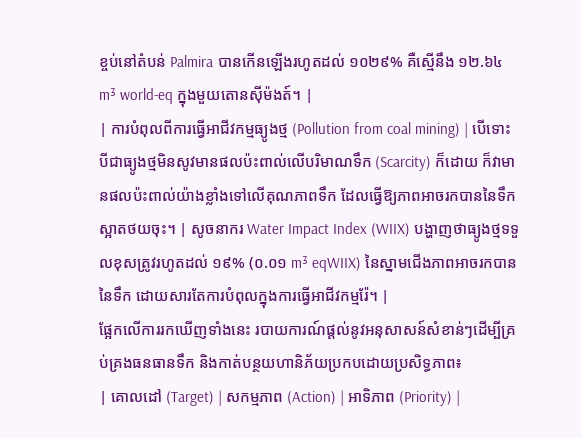ខ្ចប់នៅតំបន់ Palmira បានកើនឡើងរហូតដល់ ១០២៩% គឺស្មើនឹង ១២.៦៤ m³ world-eq ក្នុងមួយតោនស៊ីម៉ងត៍។ |
| ការបំពុលពីការធ្វើអាជីវកម្មធ្យូងថ្ម (Pollution from coal mining) | បើទោះបីជាធ្យូងថ្មមិនសូវមានផលប៉ះពាល់លើបរិមាណទឹក (Scarcity) ក៏ដោយ ក៏វាមានផលប៉ះពាល់យ៉ាងខ្លាំងទៅលើគុណភាពទឹក ដែលធ្វើឱ្យភាពអាចរកបាននៃទឹកស្អាតថយចុះ។ | សូចនាករ Water Impact Index (WIIX) បង្ហាញថាធ្យូងថ្មទទួលខុសត្រូវរហូតដល់ ១៩% (០.០១ m³ eqWIIX) នៃស្នាមជើងភាពអាចរកបាននៃទឹក ដោយសារតែការបំពុលក្នុងការធ្វើអាជីវកម្មរ៉ែ។ |
ផ្អែកលើការរកឃើញទាំងនេះ របាយការណ៍ផ្តល់នូវអនុសាសន៍សំខាន់ៗដើម្បីគ្រប់គ្រងធនធានទឹក និងកាត់បន្ថយហានិភ័យប្រកបដោយប្រសិទ្ធភាព៖
| គោលដៅ (Target) | សកម្មភាព (Action) | អាទិភាព (Priority) |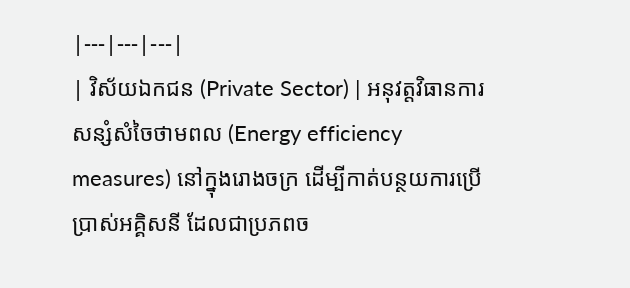|---|---|---|
| វិស័យឯកជន (Private Sector) | អនុវត្តវិធានការសន្សំសំចៃថាមពល (Energy efficiency measures) នៅក្នុងរោងចក្រ ដើម្បីកាត់បន្ថយការប្រើប្រាស់អគ្គិសនី ដែលជាប្រភពច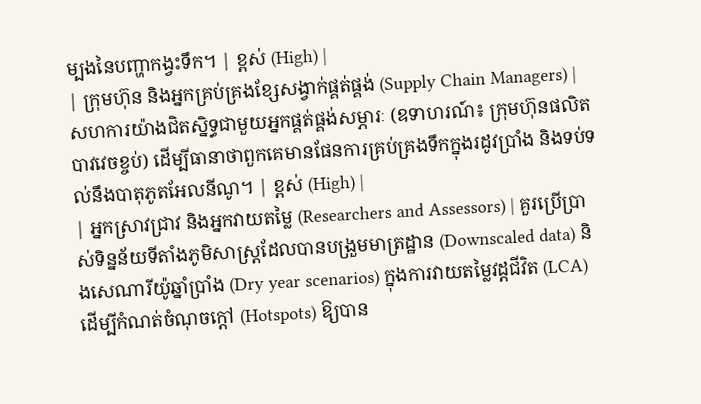ម្បងនៃបញ្ហាកង្វះទឹក។ | ខ្ពស់ (High) |
| ក្រុមហ៊ុន និងអ្នកគ្រប់គ្រងខ្សែសង្វាក់ផ្គត់ផ្គង់ (Supply Chain Managers) | សហការយ៉ាងជិតស្និទ្ធជាមួយអ្នកផ្គត់ផ្គង់សម្ភារៈ (ឧទាហរណ៍៖ ក្រុមហ៊ុនផលិតបាវវេចខ្ចប់) ដើម្បីធានាថាពួកគេមានផែនការគ្រប់គ្រងទឹកក្នុងរដូវប្រាំង និងទប់ទល់នឹងបាតុភូតអែលនីណូ។ | ខ្ពស់ (High) |
| អ្នកស្រាវជ្រាវ និងអ្នកវាយតម្លៃ (Researchers and Assessors) | គួរប្រើប្រាស់ទិន្នន័យទីតាំងភូមិសាស្ត្រដែលបានបង្រួមមាត្រដ្ឋាន (Downscaled data) និងសេណារីយ៉ូឆ្នាំប្រាំង (Dry year scenarios) ក្នុងការវាយតម្លៃវដ្តជីវិត (LCA) ដើម្បីកំណត់ចំណុចក្តៅ (Hotspots) ឱ្យបាន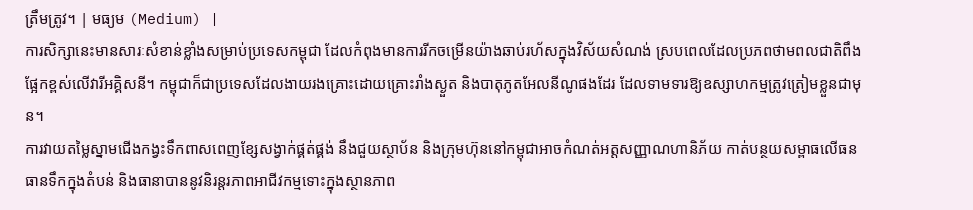ត្រឹមត្រូវ។ | មធ្យម (Medium) |
ការសិក្សានេះមានសារៈសំខាន់ខ្លាំងសម្រាប់ប្រទេសកម្ពុជា ដែលកំពុងមានការរីកចម្រើនយ៉ាងឆាប់រហ័សក្នុងវិស័យសំណង់ ស្របពេលដែលប្រភពថាមពលជាតិពឹងផ្អែកខ្ពស់លើវារីអគ្គិសនី។ កម្ពុជាក៏ជាប្រទេសដែលងាយរងគ្រោះដោយគ្រោះរាំងស្ងួត និងបាតុភូតអែលនីណូផងដែរ ដែលទាមទារឱ្យឧស្សាហកម្មត្រូវត្រៀមខ្លួនជាមុន។
ការវាយតម្លៃស្នាមជើងកង្វះទឹកពាសពេញខ្សែសង្វាក់ផ្គត់ផ្គង់ នឹងជួយស្ថាប័ន និងក្រុមហ៊ុននៅកម្ពុជាអាចកំណត់អត្តសញ្ញាណហានិភ័យ កាត់បន្ថយសម្ពាធលើធនធានទឹកក្នុងតំបន់ និងធានាបាននូវនិរន្តរភាពអាជីវកម្មទោះក្នុងស្ថានភាព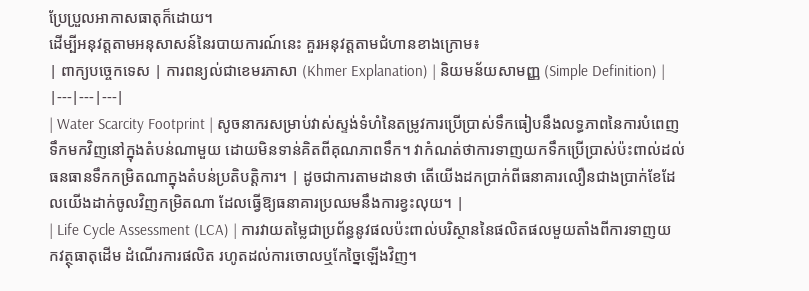ប្រែប្រួលអាកាសធាតុក៏ដោយ។
ដើម្បីអនុវត្តតាមអនុសាសន៍នៃរបាយការណ៍នេះ គួរអនុវត្តតាមជំហានខាងក្រោម៖
| ពាក្យបច្ចេកទេស | ការពន្យល់ជាខេមរភាសា (Khmer Explanation) | និយមន័យសាមញ្ញ (Simple Definition) |
|---|---|---|
| Water Scarcity Footprint | សូចនាករសម្រាប់វាស់ស្ទង់ទំហំនៃតម្រូវការប្រើប្រាស់ទឹកធៀបនឹងលទ្ធភាពនៃការបំពេញទឹកមកវិញនៅក្នុងតំបន់ណាមួយ ដោយមិនទាន់គិតពីគុណភាពទឹក។ វាកំណត់ថាការទាញយកទឹកប្រើប្រាស់ប៉ះពាល់ដល់ធនធានទឹកកម្រិតណាក្នុងតំបន់ប្រតិបត្តិការ។ | ដូចជាការតាមដានថា តើយើងដកប្រាក់ពីធនាគារលឿនជាងប្រាក់ខែដែលយើងដាក់ចូលវិញកម្រិតណា ដែលធ្វើឱ្យធនាគារប្រឈមនឹងការខ្វះលុយ។ |
| Life Cycle Assessment (LCA) | ការវាយតម្លៃជាប្រព័ន្ធនូវផលប៉ះពាល់បរិស្ថាននៃផលិតផលមួយតាំងពីការទាញយកវត្ថុធាតុដើម ដំណើរការផលិត រហូតដល់ការចោលឬកែច្នៃឡើងវិញ។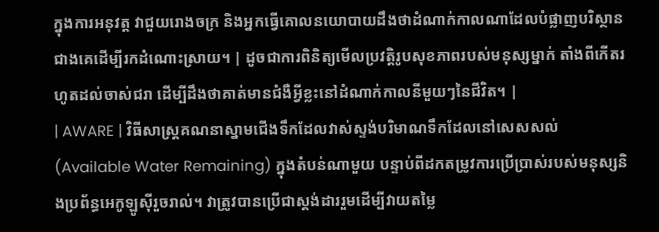ក្នុងការអនុវត្ត វាជួយរោងចក្រ និងអ្នកធ្វើគោលនយោបាយដឹងថាដំណាក់កាលណាដែលបំផ្លាញបរិស្ថានជាងគេដើម្បីរកដំណោះស្រាយ។ | ដូចជាការពិនិត្យមើលប្រវត្តិរូបសុខភាពរបស់មនុស្សម្នាក់ តាំងពីកើតរហូតដល់ចាស់ជរា ដើម្បីដឹងថាគាត់មានជំងឺអ្វីខ្លះនៅដំណាក់កាលនីមួយៗនៃជីវិត។ |
| AWARE | វិធីសាស្ត្រគណនាស្នាមជើងទឹកដែលវាស់ស្ទង់បរិមាណទឹកដែលនៅសេសសល់ (Available Water Remaining) ក្នុងតំបន់ណាមួយ បន្ទាប់ពីដកតម្រូវការប្រើប្រាស់របស់មនុស្សនិងប្រព័ន្ធអេកូឡូស៊ីរួចរាល់។ វាត្រូវបានប្រើជាស្តង់ដាររួមដើម្បីវាយតម្លៃ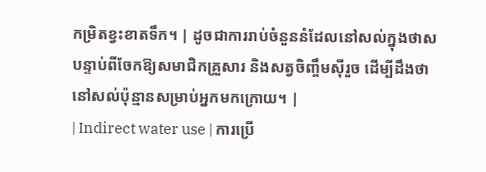កម្រិតខ្វះខាតទឹក។ | ដូចជាការរាប់ចំនួននំដែលនៅសល់ក្នុងថាស បន្ទាប់ពីចែកឱ្យសមាជិកគ្រួសារ និងសត្វចិញ្ចឹមស៊ីរួច ដើម្បីដឹងថានៅសល់ប៉ុន្មានសម្រាប់អ្នកមកក្រោយ។ |
| Indirect water use | ការប្រើ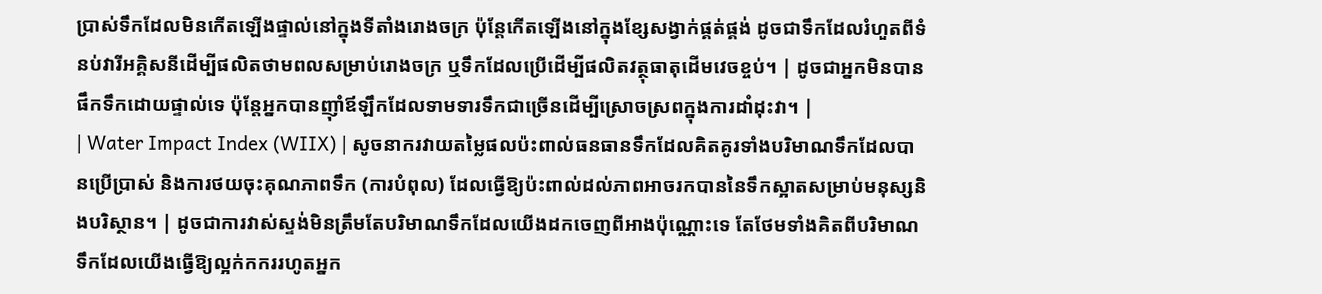ប្រាស់ទឹកដែលមិនកើតឡើងផ្ទាល់នៅក្នុងទីតាំងរោងចក្រ ប៉ុន្តែកើតឡើងនៅក្នុងខ្សែសង្វាក់ផ្គត់ផ្គង់ ដូចជាទឹកដែលរំហួតពីទំនប់វារីអគ្គិសនីដើម្បីផលិតថាមពលសម្រាប់រោងចក្រ ឬទឹកដែលប្រើដើម្បីផលិតវត្ថុធាតុដើមវេចខ្ចប់។ | ដូចជាអ្នកមិនបានផឹកទឹកដោយផ្ទាល់ទេ ប៉ុន្តែអ្នកបានញ៉ាំឪឡឹកដែលទាមទារទឹកជាច្រើនដើម្បីស្រោចស្រពក្នុងការដាំដុះវា។ |
| Water Impact Index (WIIX) | សូចនាករវាយតម្លៃផលប៉ះពាល់ធនធានទឹកដែលគិតគូរទាំងបរិមាណទឹកដែលបានប្រើប្រាស់ និងការថយចុះគុណភាពទឹក (ការបំពុល) ដែលធ្វើឱ្យប៉ះពាល់ដល់ភាពអាចរកបាននៃទឹកស្អាតសម្រាប់មនុស្សនិងបរិស្ថាន។ | ដូចជាការវាស់ស្ទង់មិនត្រឹមតែបរិមាណទឹកដែលយើងដកចេញពីអាងប៉ុណ្ណោះទេ តែថែមទាំងគិតពីបរិមាណទឹកដែលយើងធ្វើឱ្យល្អក់កកររហូតអ្នក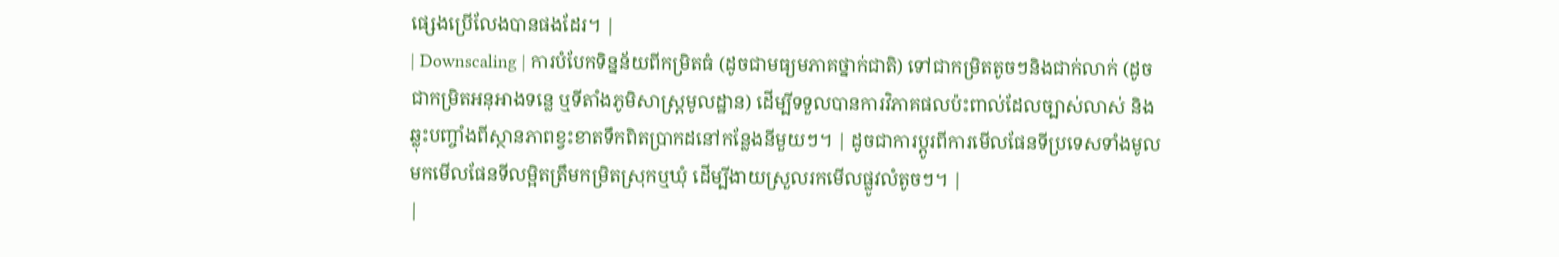ផ្សេងប្រើលែងបានផងដែរ។ |
| Downscaling | ការបំបែកទិន្នន័យពីកម្រិតធំ (ដូចជាមធ្យមភាគថ្នាក់ជាតិ) ទៅជាកម្រិតតូចៗនិងជាក់លាក់ (ដូចជាកម្រិតអនុអាងទន្លេ ឬទីតាំងភូមិសាស្ត្រមូលដ្ឋាន) ដើម្បីទទួលបានការវិភាគផលប៉ះពាល់ដែលច្បាស់លាស់ និងឆ្លុះបញ្ចាំងពីស្ថានភាពខ្វះខាតទឹកពិតប្រាកដនៅកន្លែងនីមួយៗ។ | ដូចជាការប្តូរពីការមើលផែនទីប្រទេសទាំងមូល មកមើលផែនទីលម្អិតត្រឹមកម្រិតស្រុកឬឃុំ ដើម្បីងាយស្រួលរកមើលផ្លូវលំតូចៗ។ |
|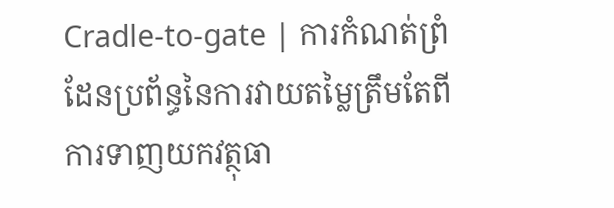Cradle-to-gate | ការកំណត់ព្រំដែនប្រព័ន្ធនៃការវាយតម្លៃត្រឹមតែពីការទាញយកវត្ថុធា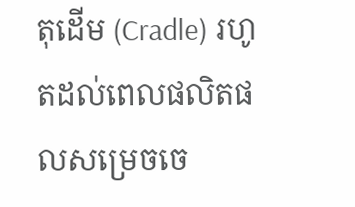តុដើម (Cradle) រហូតដល់ពេលផលិតផលសម្រេចចេ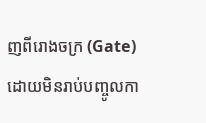ញពីរោងចក្រ (Gate) ដោយមិនរាប់បញ្ចូលកា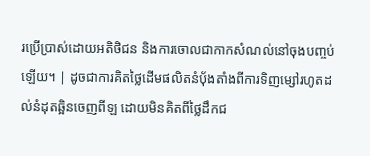រប្រើប្រាស់ដោយអតិថិជន និងការចោលជាកាកសំណល់នៅចុងបញ្ចប់ឡើយ។ | ដូចជាការគិតថ្លៃដើមផលិតនំប៉័ងតាំងពីការទិញម្សៅរហូតដល់នំដុតឆ្អិនចេញពីឡ ដោយមិនគិតពីថ្លៃដឹកជ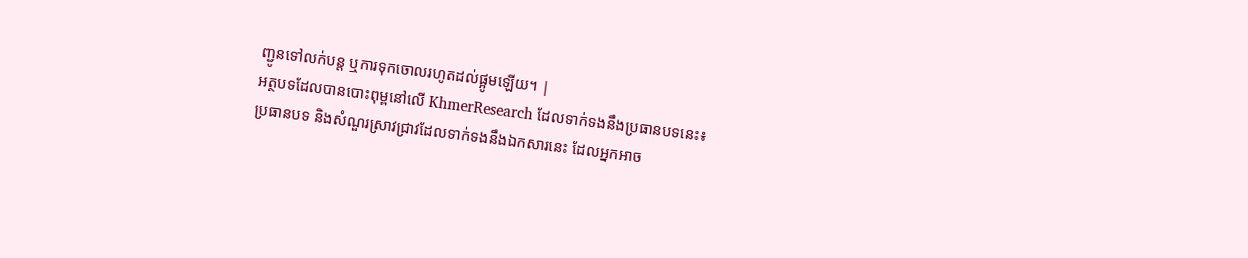ញ្ជូនទៅលក់បន្ត ឬការទុកចោលរហូតដល់ផ្អូមឡើយ។ |
អត្ថបទដែលបានបោះពុម្ពនៅលើ KhmerResearch ដែលទាក់ទងនឹងប្រធានបទនេះ៖
ប្រធានបទ និងសំណួរស្រាវជ្រាវដែលទាក់ទងនឹងឯកសារនេះ ដែលអ្នកអាច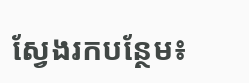ស្វែងរកបន្ថែម៖